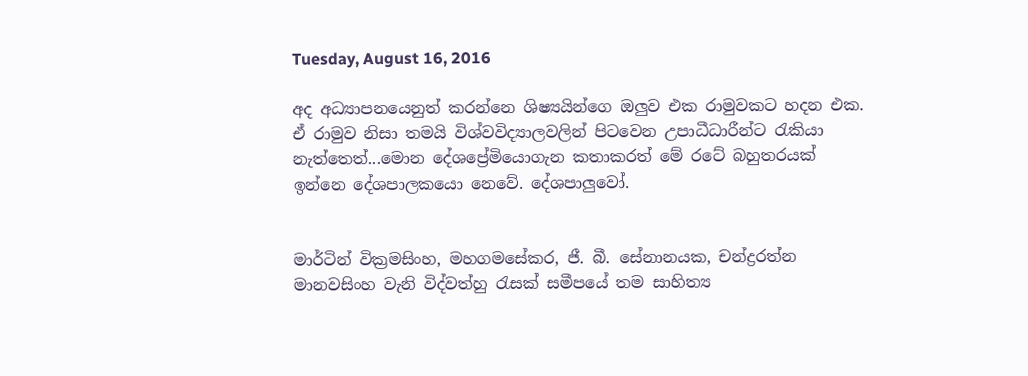Tuesday, August 16, 2016

අද අධ්‍යාපනයෙනුත් කරන්නෙ ශිෂ්‍යයින්ගෙ ඔලුව එක රාමුවකට හදන එක. ඒ රාමුව නිසා තමයි විශ්වවිද්‍යාලවලින් පිටවෙන උපාධීධාරීන්ට රැකියා නැත්තෙත්...මොන දේශප්‍රේමියොගැන කතාකරත් මේ රටේ බහුතරයක් ඉන්නෙ දේශපාලකයො නෙවේ. දේශපාලුවෝ.


මාර්ටින් වික්‍රමසිංහ, මහගමසේකර, ජී. බී. සේනානයක, චන්ද්‍රරත්න මානවසිංහ වැනි විද්වත්හු රැසක් සමීපයේ තම සාහිත්‍ය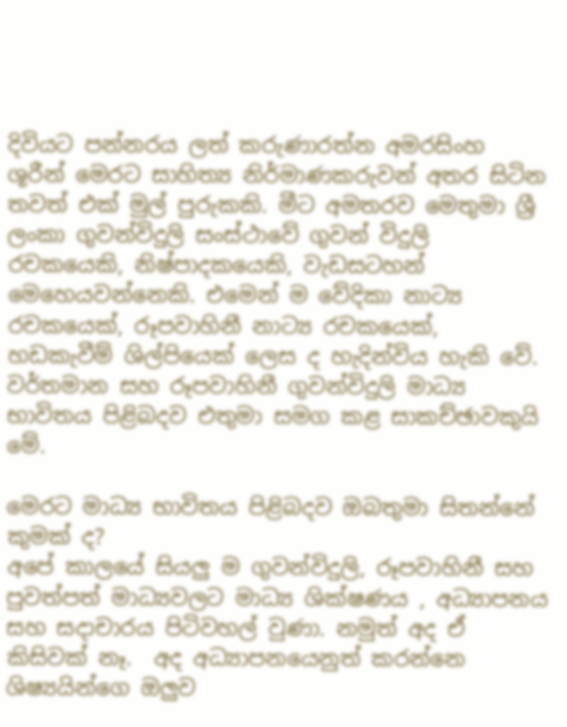දිවියට පන්නරය ලත් කරුණාරත්න අමරසිංහ ශූරීන් මෙරට සාහිත්‍ය නිර්මාණකරුවන් අතර සිටින තවත් එක් මුල් පුරුකකි. මීට අමතරව මෙතුමා ශ්‍රී ලංකා ගුවන්විදුලි සංස්ථාවේ ගුවන් විදුලි රචකයෙකි, නිෂ්පාදකයෙකි, වැඩසටහන් මෙහෙයවන්නෙකි. එමෙන් ම වේදිකා නාට්‍ය රචකයෙක්, රූපවාහිනී නාට්‍ය රචකයෙක්, හඩකැවීම් ශිල්පියෙක් ලෙස ද හැදින්විය හැකි වේ. වර්තමාන සහ රූපවාහිනී ගුවන්විදුලි මාධ්‍ය භාවිතය පිළිබදව එතුමා සමග කළ සාකච්ඡාවකුයි මේ.

මෙරට මාධ්‍ය භාවිතය පිළිබදව ඔබතුමා සිතන්නේ කුමක් ද?
අපේ කාලයේ සියලු ම ගුවන්විදුලි, රූපවාහිනී සහ පුවත්පත් මාධ්‍යවලට මාධ්‍ය ශික්ෂණය , අධ්‍යාපනය සහ සදාචාරය පිටිවහල් වුණා. නමුත් අද ඒ කිසිවක් නෑ.  අද අධ්‍යාපනයෙනුත් කරන්නෙ ශිෂ්‍යයින්ගෙ ඔලුව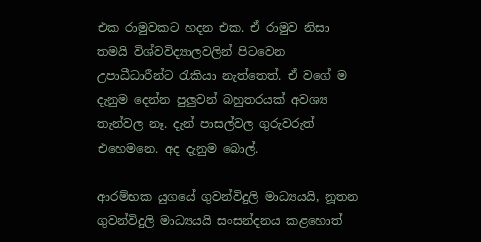එක රාමුවකට හදන එක. ඒ රාමුව නිසා තමයි විශ්වවිද්‍යාලවලින් පිටවෙන උපාධීධාරීන්ට රැකියා නැත්තෙත්. ඒ වගේ ම දැනුම දෙන්න පුලුවන් බහුතරයක් අවශ්‍ය තැන්වල නෑ. දැන් පාසල්වල ගුරුවරුත් එහෙමනෙ. අද දැනුම බොල්.

ආරම්භක යුගයේ ගුවන්විදුලි මාධ්‍යයයි, නූතන ගුවන්විදුලි මාධ්‍යයයි සංසන්දනය කළහොත්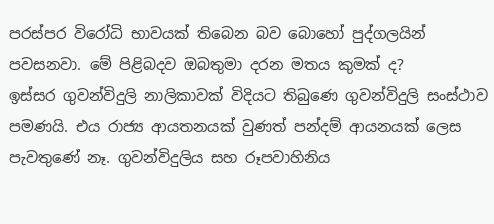පරස්පර විරෝධි භාවයක් තිබෙන බව බොහෝ පුද්ගලයින් පවසනවා. මේ පිළිබදව ඔබතුමා දරන මතය කුමක් ද?
ඉස්සර ගුවන්විදුලි නාලිකාවක් විදියට තිබුණෙ ගුවන්විදුලි සංස්ථාව පමණයි. එය රාජ්‍ය ආයතනයක් වුණත් පන්දම් ආයනයක් ලෙස පැවතුණේ නෑ. ගුවන්විදුලිය සහ රූපවාහිනිය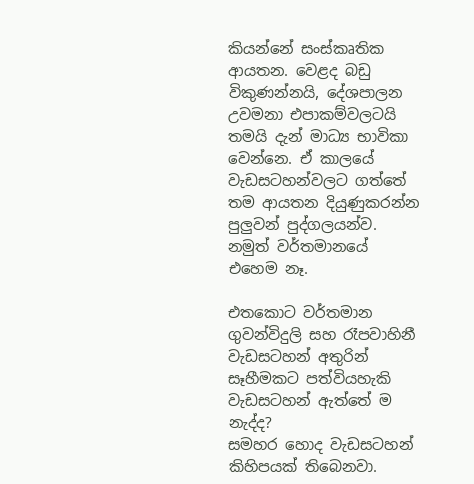කියන්නේ සංස්කෘතික ආයතන. වෙළද බඩු විකුණන්නයි, දේශපාලන උවමනා එපාකම්වලටයි  තමයි දැන් මාධ්‍ය භාවිකා වෙන්නෙ. ඒ කාලයේ වැඩසටහන්වලට ගත්තේ තම ආයතන දියුණුකරන්න පුලුවන් පුද්ගලයන්ව. නමුත් වර්තමානයේ එහෙම නෑ.

එතකොට වර්තමාන ගුවන්විදුලි සහ රෑපවාහිනී වැඩසටහන් අතුරින් සෑහීමකට පත්වියහැකි වැඩසටහන් ඇත්තේ ම නැද්ද?
සමහර හොද වැඩසටහන් කිහිපයක් තිබෙනවා.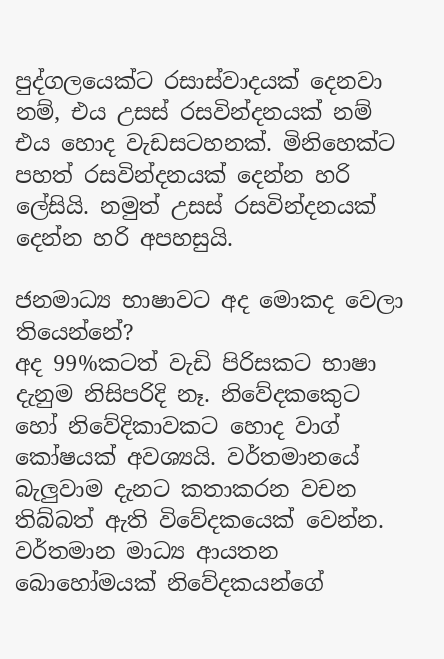පුද්ගලයෙක්ට රසාස්වාදයක් ‍දෙනවා නම්, එය උසස් රසවින්දනයක් නම් එය හොද වැඩසටහනක්. මිනිහෙක්ට පහත් රසවින්දනයක් දෙන්න හරි ලේසියි. නමුත් උසස් රසවින්දනයක් දෙන්න හරි අපහසුයි.

ජනමාධ්‍ය භාෂාවට අද මොකද වෙලා තියෙන්නේ?
අද 99%කටත් වැඩි පිරිසකට භාෂා දැනුම නිසිපරිදි නෑ. නිවේදකකෙුට හෝ නිවේදිකාවකට හොද වාග් කෝෂයක් අවශ්‍යයි. වර්තමානයේ බැලුවාම දැනට කතාකරන වචන තිබ්බත් ඇති විවේදකයෙක් වෙන්න. වර්තමාන මාධ්‍ය ආයතන බොහෝමයක් නිවේදකයන්ගේ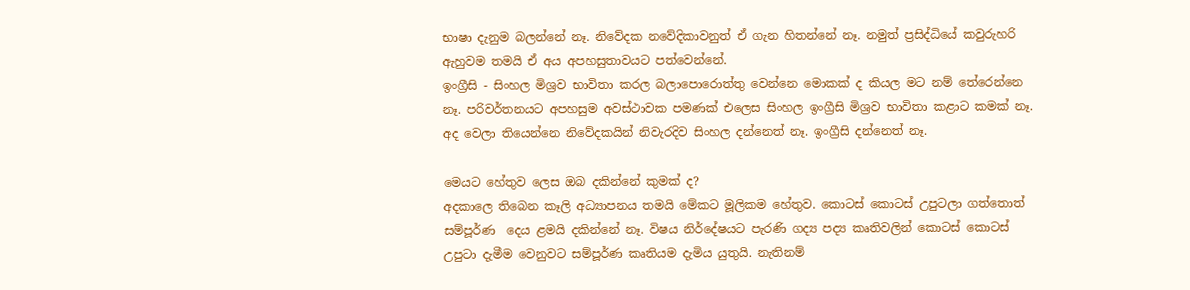භාෂා දැනුම බලන්නේ නෑ. නිවේදක නවේදිකාවනුත් ඒ ගැන හිතන්නේ නෑ. නමුත් ප්‍රසිද්ධියේ කවුරුහරි ඇහුවම තමයි ඒ අය අපහසුතාවයට පත්වෙන්නේ.
ඉංග්‍රීසි - සිංහල මිශ්‍රව භාවිතා කරල බලාපොරොත්තු වෙන්නෙ මොකක් ද කියල මට නම් තේරෙන්නෙ නෑ. පරිවර්තනයට අපහසුම අවස්ථාවක පමණක් එලෙස සිංහල ඉංග්‍රීසි මිශ්‍රව භාවිතා කළාට කමක් නෑ. අද වෙලා තියෙන්නෙ නිවේදකයින් නිවැරදිව සිංහල දන්නෙත් නෑ. ඉංග්‍රීසි දන්නෙත් නෑ.

මෙයට හේතුව ලෙස ඔබ දකින්නේ කුමක් ද?
අදකාලෙ තිබෙන කෑලි අධ්‍යාපනය තමයි මේකට මූලිකම හේතුව. කොටස් කොටස් උපුටලා ගත්තොත් සම්පූර්ණ  දෙය ළමයි දකින්නේ නෑ. විෂය නිර්දේෂයට පැරණි ගද්‍ය පද්‍ය කෘතිවලින් කොටස් කොටස් උපුටා දැමීම වෙනුවට සම්පූර්ණ කෘතියම දැමිය යුතුයි. නැතිනම්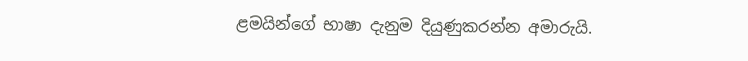ළමයින්ගේ භාෂා දැනුම දියුණුකරන්න අමාරුයි.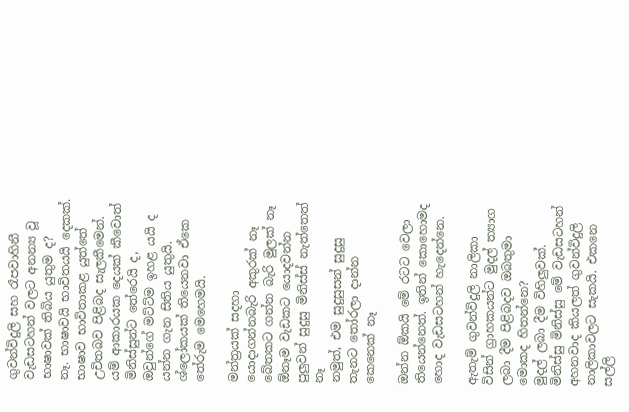ගුවන්විදුලි සහ රෑපවාහිනී වැඩසටහන් වලට අනන්‍ය වූ භාෂාවක් තිබිය යුතුම ද?
නෑ. භාෂාවයි භාවිතයයි දෙකක්. භාෂාව භාවිතාකළ යුත්තේ උචිතබව පිළිබද සැලකීමෙන්. යම් ආකාරයක දෙයක් කීවොත් මිනිස්සුන්ට තේරෙයි ද, ඔවුන්ගේ මට්ට්ම ඉහළ යයි ද යන්න ගැන සිතිය යුතුයි. ශ්ලෝකයක් තියෙනවා ඒකෙ තේරුම මෙහෙමයි.

මන්ත්‍රයක් සදහා යොදාගන්නබැරි අකුරක් නෑ
බේතකට ගන්න බැරි මුලක් නෑ
ඕනෑම වැඩකට යොදවන්න පුලුවන් සුදුසු මිනිස්ස් නැත්තෙත් නෑ
නමුත්, එම සුදුසුසන් සුදුසු තැනට තෝරලා දාන්න කෙනෙක් නෑ

ඔන්න ඕකයි මේ රටට වෙලා තියෙන්නෙත්. ඉතින් කොහොමද හොද වැඩසටහන් හැදෙන්නෙ.

ඇතැම් ගුවන්විදුලි නාලිකා විසින් ග්‍රාහකයන්ට මුදල් ත්‍යාග ලබා දීම පිළිබදව ඔබතුමා මොකද හිතන්නෙ?
මුදල් ලබා දීම විහිලුවක්. මිනිස්සු මිනිස්සු මේ වැඩසටහන් අහනවාද කියලත් ගුවන්විදුලි නාලිකාවලට සැකයි. එකනෙ සල්ලි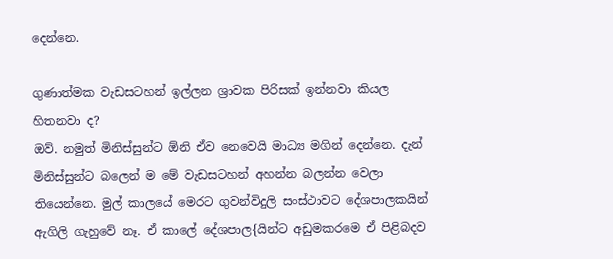දෙන්නෙ.

ගුණාත්මක වැඩසටහන් ඉල්ලන ශ්‍රාවක පිරිසක් ඉන්නවා කියල හිතනවා ද?
ඔව්. නමුත් මිනිස්සුන්ට ඕනි ඒව නෙවෙයි මාධ්‍ය මගින් දෙන්නෙ. දැන් මිනිස්සුන්ට බලෙන් ම මේ වැඩසටහන් අහන්න බලන්න වෙලා තියෙන්නෙ. මුල් කාලයේ මෙරට ගුවන්විදුලි සංස්ථාවට දේශපාලකයින් ඇගිලි ගැහුවේ නෑ. ඒ කාලේ දේශපාල{යින්ට අඩුමකරමෙ ඒ පිළිබදව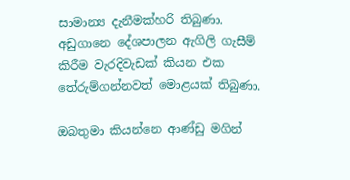සාමාන්‍ය දැනීමක්හරි තිබුණා. අඩුගානෙ දේශපාලන ඇගිලි ගැසීම් කිරීම වැරදිවැඩක් කියන එක තේරුම්ගන්නවත් මොළයක් තිබුණා.

ඔබතුමා කියන්නෙ ආණ්ඩු මගින්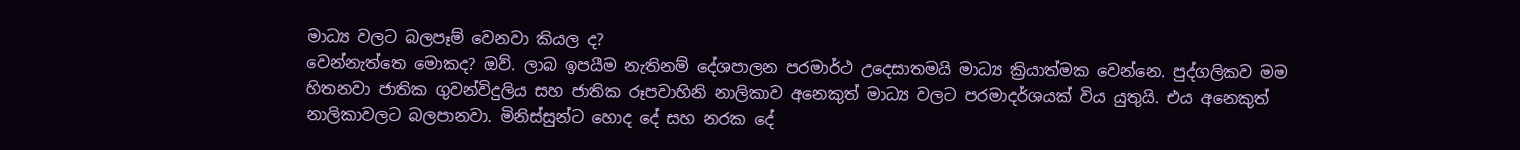මාධ්‍ය වලට බලපෑම් වෙනවා කියල ද?
වෙන්නැත්තෙ මොකද? ඔව්. ලාබ ඉපයීම නැතිනම් දේශපාලන පරමාර්ථ උදෙසාතමයි මාධ්‍ය ක්‍රියාත්මක වෙන්නෙ. පුද්ගලිකව මම හිතනවා ජාතික ගුවන්විදුලිය සහ ජාතික රූපවාහිනි නාලිකාව අනෙකුත් මාධ්‍ය වලට පරමාදර්ශයක් විය යුතුයි. එය අනෙකුත් නාලිකාවලට බලපානවා. මිනිස්සුන්ට හොද දේ සහ නරක දේ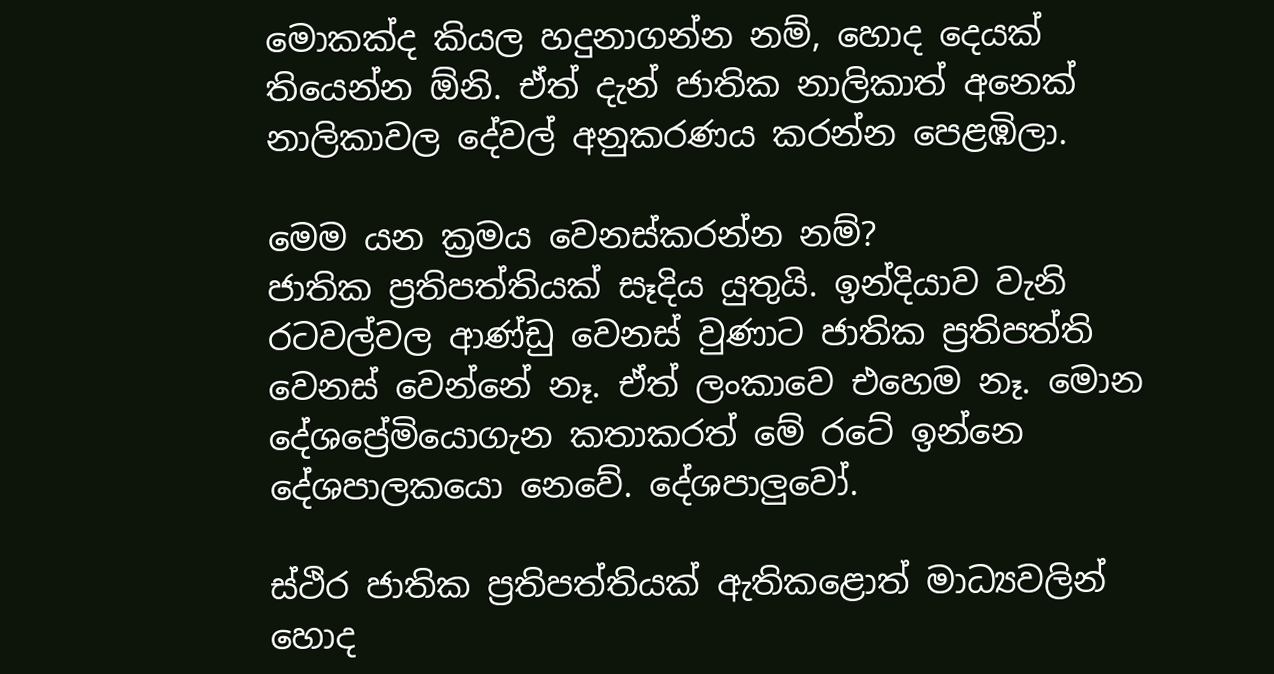මොකක්ද කියල හදුනාගන්න නම්, හොද දෙයක් තියෙන්න ඕනි. ඒත් දැන් ජාතික නාලිකාත් අනෙක් නාලිකාවල දේවල් අනුකරණය කරන්න පෙළඹිලා.

මෙම යන ක්‍රමය වෙනස්කරන්න නම්?
ජාතික ප්‍රතිපත්තියක් සෑදිය යුතුයි. ඉන්දියාව වැනි රටවල්වල ආණ්ඩු වෙනස් වුණාට ජාතික ප්‍රතිපත්ති වෙනස් වෙන්නේ නෑ. ඒත් ලංකාවෙ එහෙම නෑ. මොන දේශප්‍රේමියොගැන කතාකරත් මේ රටේ ඉන්නෙ දේශපාලකයො නෙවේ. දේශපාලුවෝ.

ස්ථිර ජාතික ප්‍රතිපත්තියක් ඇතිකළොත් මාධ්‍යවලින් හොද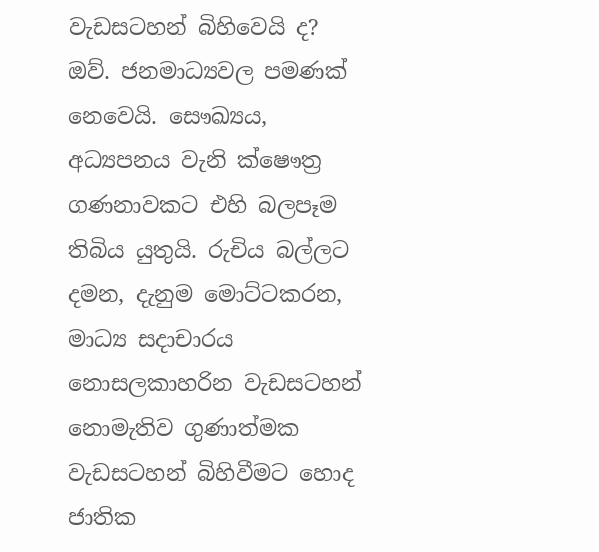වැඩසටහන් බිහිවෙයි ද?
ඔව්. ජනමාධ්‍යවල පමණක් නෙවෙයි. සෞඛ්‍යය, අධ්‍යපනය වැනි ක්ෂෞත්‍ර ගණනාවකට එහි බලපෑම තිබිය යුතුයි. රුචිය බල්ලට දමන, දැනුම මොට්ටකරන, මාධ්‍ය සදාචාරය නොසලකාහරින වැඩසටහන් නොමැතිව ගුණාත්මක වැඩසටහන් බිහිවීමට හොද ජාතික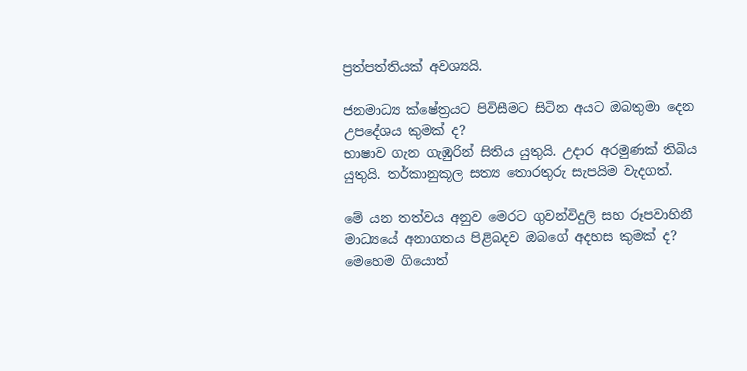ප්‍රත්පත්තියක් අවශ්‍යයි.

ජනමාධ්‍ය ක්ෂේත්‍රයට පිවිසීමට සිටින අයට ඔබතුමා දෙන උපදේශය කුමක් ද?
භාෂාව ගැන ගැඹුරින් සිතිය යුතුයි. උදාර අරමුණක් තිබිය යුතුයි. තර්කානුකූල සත්‍ය තොරතුරු සැපයිම වැදගත්.

මේ යන තත්වය අනුව මෙරට ගුවන්විදුලි සහ රූපවාහිනී මාධ්‍යයේ අනාගතය පිළිබදව ඔබගේ අදහස කුමක් ද?
මෙහෙම ගියොත්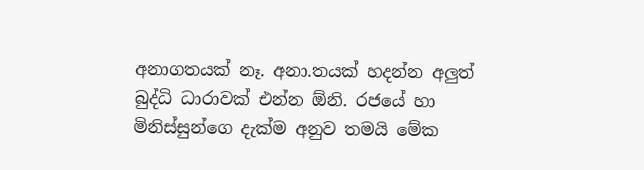අනාගතයක් නෑ. අනා.තයක් හදන්න අලුත් බුද්ධි ධාරාවක් එන්න ඕනි. රජයේ හා මිනිස්සුන්ගෙ දැක්ම අනුව තමයි මේක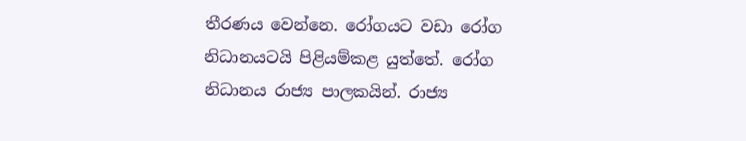තීරණය වෙන්නෙ. රෝගයට වඩා රෝග නිධානයටයි පිළියම්කළ යුත්තේ. රෝග නිධානය රාජ්‍ය පාලකයින්. රාජ්‍ය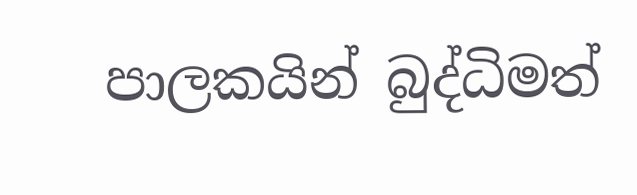පාලකයින් බුද්ධිමත්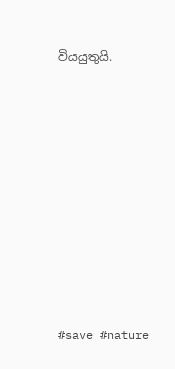වියයුතුයි.









#save #nature